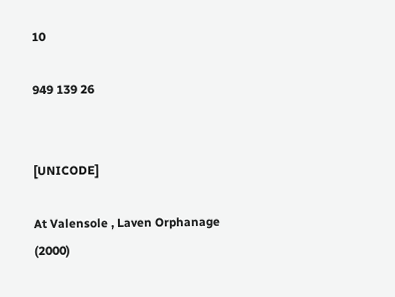10

949 139 26


[UNICODE]

At Valensole , Laven Orphanage
(2000)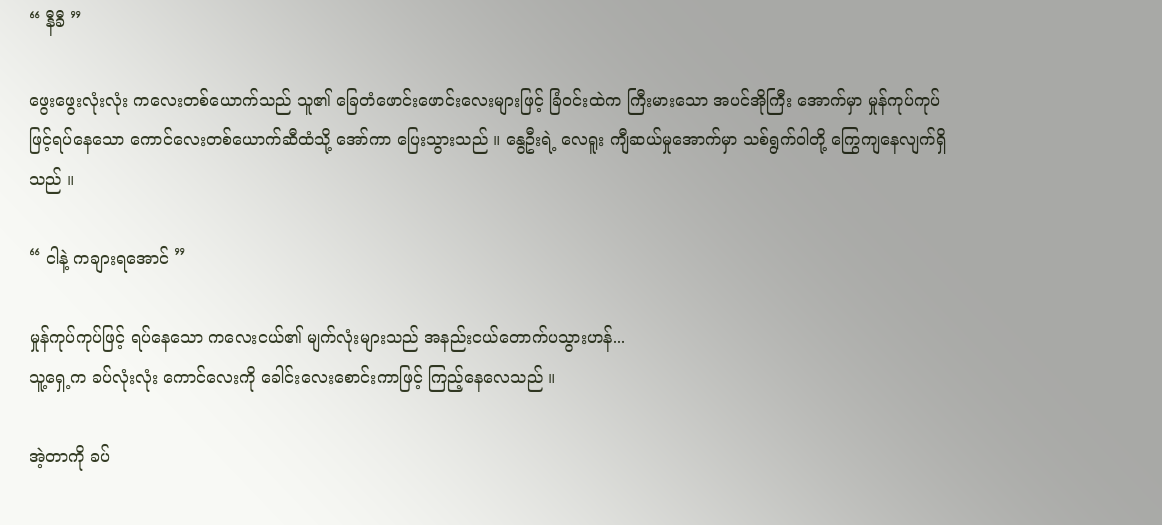“ နီခီ ”

ဖွေးဖွေးလုံးလုံး ကလေးတစ်ယောက်သည် သူ၏ ခြေတံဖောင်းဖောင်းလေးများဖြင့် ခြံ၀င်းထဲက ကြီးမားသော အပင်အိုကြီး အောက်မှာ မှုန်ကုပ်ကုပ်ဖြင့်ရပ်နေသော ကောင်လေးတစ်ယောက်ဆီထံသို့ အော်ကာ ပြေးသွားသည် ။ နွေဦးရဲ့ လေရူး ကျီဆယ်မှုအောက်မှာ သစ်ရွက်ဝါတို့ ‌ကြွေကျနေလျက်ရှိသည် ။

“ ငါနဲ့ ကချားရအောင် ”

မှုန်ကုပ်ကုပ်ဖြင့် ရပ်နေသော ကလေးငယ်၏ မျက်လုံးများသည် အနည်းငယ်တောက်ပသွားဟန်...
သူ့ရှေ့က ခပ်လုံးလုံး ကောင်လေးကို ခေါင်းလေးစောင်းကာဖြင့် ကြည့်နေလေသည် ။

အဲ့တာကို ခပ်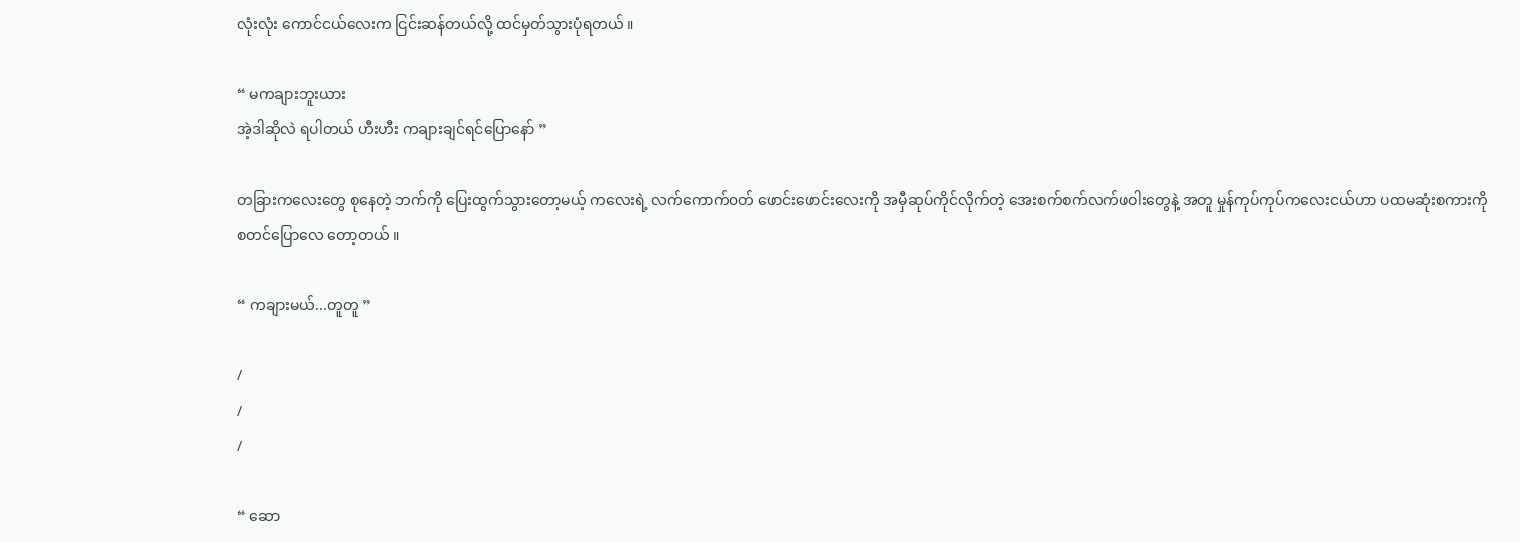လုံးလုံး ကောင်ငယ်လေးက ငြင်းဆန်တယ်လို့ ထင်မှတ်သွားပုံရတယ် ။

“ မကချားဘူးယား
အဲ့ဒါဆိုလဲ ရပါတယ် ဟီးဟီး ကချားချင်ရင်ပြောနော် ”

တခြားကလေးတွေ စုနေတဲ့ ဘက်ကို ပြေးထွက်သွားတော့မယ့် ကလေးရဲ့ လက်‌ကောက်၀တ် ဖောင်းဖောင်းလေးကို အမှီဆုပ်ကိုင်လိုက်တဲ့ အေးစက်စက်လက်ဖဝါးတွေနဲ့ အတူ မှုန်ကုပ်ကုပ်ကလေးငယ်ဟာ ပထမဆုံးစကားကို စတင်ပြောလေ တော့တယ် ။

“ ကချားမယ်...တူတူ ”

/
/
/

“ ဆော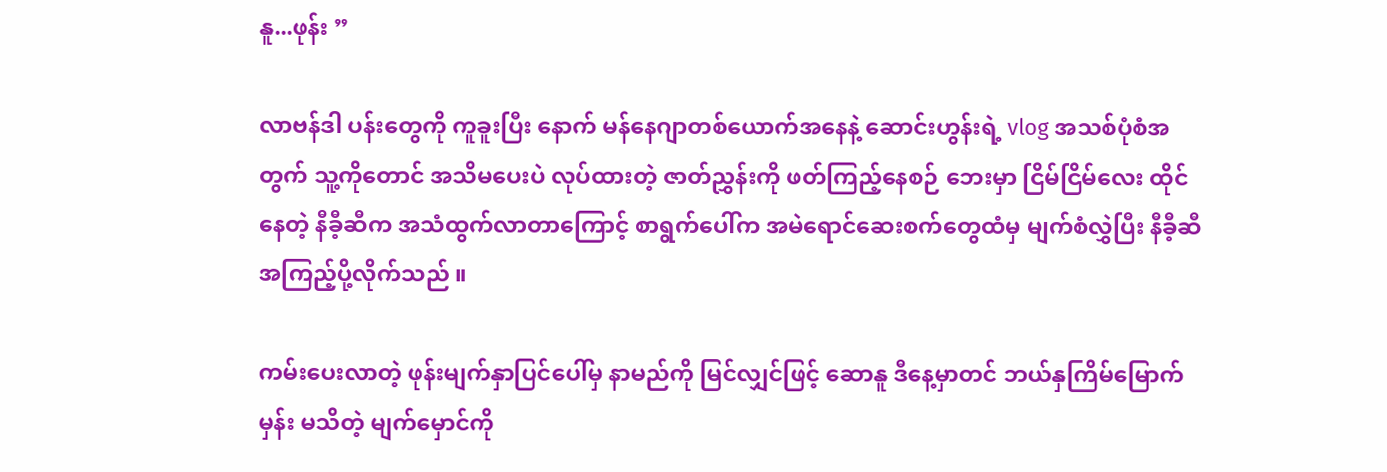နူ...ဖုန်း ”

လာဗန်ဒါ ပန်းတွေကို ကူခူးပြီး နောက် မန်နေဂျာတစ်ယောက်အနေနဲ့ ဆောင်းဟွန်းရဲ့ vlog အသစ်ပုံစံအတွက် ‌သူ့ကို‌တောင် အသိမပေးပဲ လုပ်ထားတဲ့ ဇာတ်ညွှန်းကို ဖတ်ကြည့်နေစဉ် ဘေးမှာ ငြိမ်ငြိမ်လေး ထိုင်နေတဲ့ နီခီ့ဆီက အသံထွက်လာတာကြောင့် စာရွက်ပေါ်က အမဲရောင်ဆေးစက်တွေထံမှ မျက်စံလွှဲပြီး နီခီ့ဆီအကြည့်ပို့လိုက်သည် ။

ကမ်းပေးလာတဲ့ ဖုန်းမျက်နှာပြင်ပေါ်မှ နာမည်ကို မြင်လျှင်ဖြင့် ဆောနူ ဒီနေ့မှာတင် ဘယ်နှကြိမ်မြောက်မှန်း မသိတဲ့ မျက်မှောင်ကို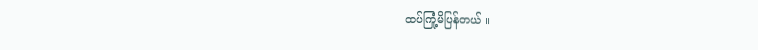ထပ်ကြုံ့မိပြန်တယ် ။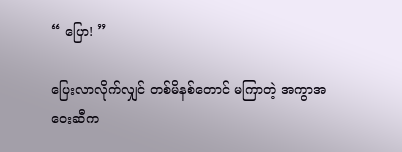“ ပြော! ”

ပြေးလာလိုက်လျှင် တစ်မိနစ်တောင် မကြာတဲ့ အကွာအဝေးဆီက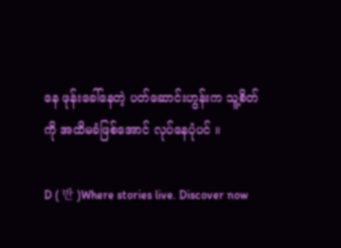နေ ဖုန်းခေါ်နေတဲ့ ပတ်ဆောင်းဟွန်းက သူ့စိတ်ကို အထိမခံဖြစ်အောင် လုပ်နေပုံပင် ။

D ( 반 )Where stories live. Discover now